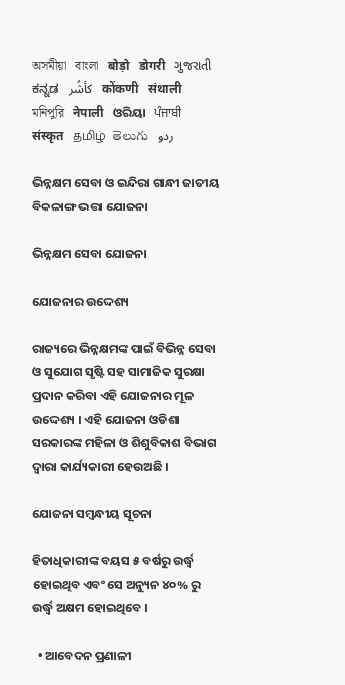অসমীয়া   বাংলা   बोड़ो   डोगरी   ગુજરાતી   ಕನ್ನಡ   كأشُر   कोंकणी   संथाली   মনিপুরি   नेपाली   ଓରିୟା   ਪੰਜਾਬੀ   संस्कृत   தமிழ்  తెలుగు   ردو

ଭିନ୍ନକ୍ଷମ ସେବା ଓ ଇନ୍ଦିରା ଗାନ୍ଧୀ ଜାତୀୟ ବିକଳାଙ୍ଗ ଭତ୍ତା ଯୋଜନା

ଭିନ୍ନକ୍ଷମ ସେବା ଯୋଜନା

ଯୋଜନାର ଉଦ୍ଦେଶ୍ୟ

ରାଜ୍ୟରେ ଭିନ୍ନକ୍ଷମଙ୍କ ପାଇଁ ବିଭିନ୍ନ ସେବା ଓ ସୁଯୋଗ ସୃଷ୍ଟି ସହ ସାମାଜିକ ସୁରକ୍ଷା ପ୍ରଦାନ କରିବା ଏହି ଯୋଜନାର ମୂଳ ଉଦ୍ଦେଶ୍ୟ । ଏହି ଯୋଜନା ଓଡିଶା ସରକାରଙ୍କ ମହିଳା ଓ ଶିଶୁବିକାଶ ବିଭାଗ ଦ୍ଵାରା କାର୍ଯ୍ୟକାରୀ ହେଉଅଛି ।

ଯୋଜନା ସମ୍ବନ୍ଧୀୟ ସୂଚନା

ହିତାଧିକାରୀଙ୍କ ବୟସ ୫ ବର୍ଷରୁ ଉର୍ଦ୍ଧ୍ଵ ହୋଇଥିବ ଏବଂ ସେ ଅନ୍ୟୁନ ୪୦% ରୁ ଉର୍ଦ୍ଧ୍ଵ ଅକ୍ଷମ ହୋଇଥିବେ ।

  • ଆବେଦନ ପ୍ରଣାଳୀ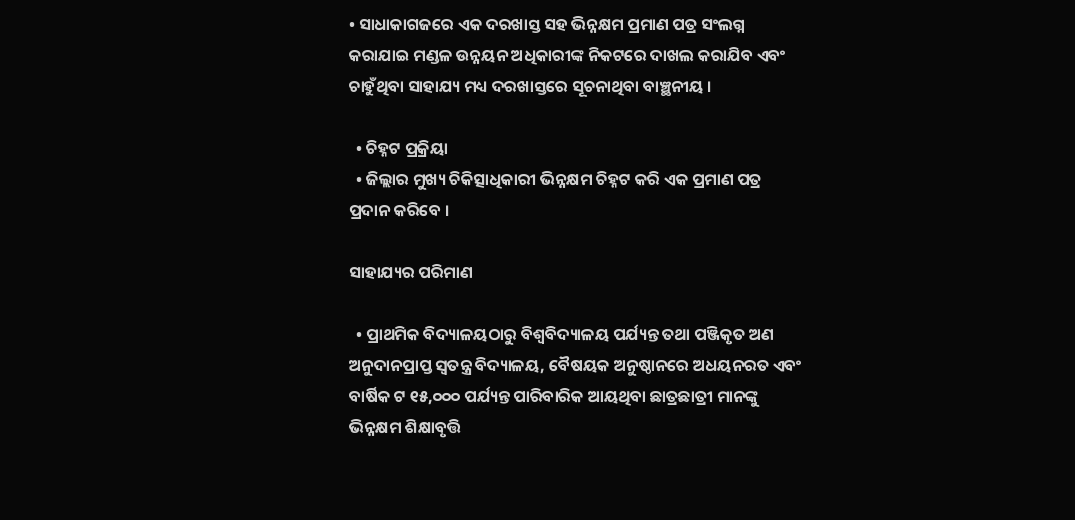• ସାଧାକାଗଜରେ ଏକ ଦରଖାସ୍ତ ସହ ଭିନ୍ନକ୍ଷମ ପ୍ରମାଣ ପତ୍ର ସଂଲଗ୍ନ କରାଯାଇ ମଣ୍ଡଳ ଉନ୍ନୟନ ଅଧିକାରୀଙ୍କ ନିକଟରେ ଦାଖଲ କରାଯିବ ଏବଂ ଚାହୁଁଥିବା ସାହାଯ୍ୟ ମଧ୍ୟ ଦରଖାସ୍ତରେ ସୂଚନାଥିବା ବାଞ୍ଛନୀୟ ।

  • ଚିହ୍ନଟ ପ୍ରକ୍ରିୟା
  • ଜିଲ୍ଲାର ମୁଖ୍ୟ ଚିକିତ୍ସାଧିକାରୀ ଭିନ୍ନକ୍ଷମ ଚିହ୍ନଟ କରି ଏକ ପ୍ରମାଣ ପତ୍ର ପ୍ରଦାନ କରିବେ ।

ସାହାଯ୍ୟର ପରିମାଣ

  • ପ୍ରାଥମିକ ବିଦ୍ୟାଳୟଠାରୁ ବିଶ୍ଵବିଦ୍ୟାଳୟ ପର୍ଯ୍ୟନ୍ତ ତଥା ପଞ୍ଜିକୃତ ଅଣ ଅନୁଦାନପ୍ରାପ୍ତ ସ୍ଵତନ୍ତ୍ର ବିଦ୍ୟାଳୟ, ବୈଷୟକ ଅନୁଷ୍ଠାନରେ ଅଧୟନରତ ଏବଂ ବାର୍ଷିକ ଟ ୧୫,୦୦୦ ପର୍ଯ୍ୟନ୍ତ ପାରିବାରିକ ଆୟଥିବା ଛାତ୍ରଛାତ୍ରୀ ମାନଙ୍କୁ ଭିନ୍ନକ୍ଷମ ଶିକ୍ଷାବୃତ୍ତି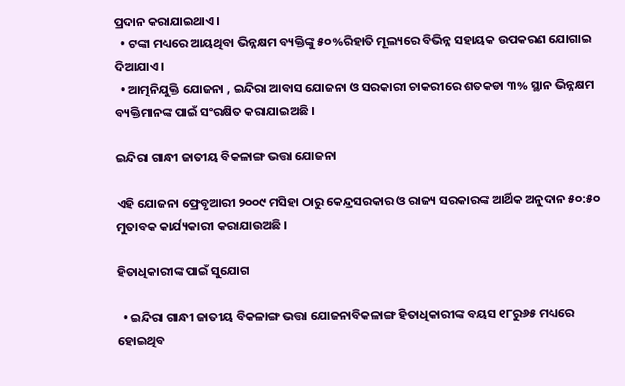ପ୍ରଦାନ କରାଯାଇଥାଏ ।
  • ଟଙ୍କା ମଧ୍ୟରେ ଆୟଥିବା ଭିନ୍ନକ୍ଷମ ବ୍ୟକ୍ତିଙ୍କୁ ୫୦%ରିହାତି ମୂଲ୍ୟରେ ବିଭିନ୍ନ ସହାୟକ ଉପକରଣ ଯୋଗାଇ ଦିଆଯାଏ ।
  • ଆତ୍ମନିଯୁକ୍ତି ଯୋଜନା , ଇନ୍ଦିରା ଆବାସ ଯୋଜନା ଓ ସରକାରୀ ଚାକରୀରେ ଶତକଡା ୩% ସ୍ଥାନ ଭିନ୍ନକ୍ଷମ ବ୍ୟକ୍ତିମାନଙ୍କ ପାଇଁ ସଂରକ୍ଷିତ କରାଯାଇଅଛି ।

ଇନ୍ଦିରା ଗାନ୍ଧୀ ଜାତୀୟ ବିକଳାଙ୍ଗ ଭତ୍ତା ଯୋଜନା

ଏହି ଯୋଜନା ଫ୍ରେବୃଆରୀ ୨୦୦୯ ମସିହା ଠାରୁ କେନ୍ଦ୍ରସରକାର ଓ ରାଜ୍ୟ ସରକାରଙ୍କ ଆର୍ଥିକ ଅନୁଦାନ ୫୦:୫୦ ମୁତାବକ କାର୍ଯ୍ୟକାରୀ କରାଯାଉଅଛି ।

ହିତାଧିକାରୀଙ୍କ ପାଇଁ ସୁଯୋଗ

  • ଇନ୍ଦିରା ଗାନ୍ଧୀ ଜାତୀୟ ବିକଳାଙ୍ଗ ଭତ୍ତା ଯୋଜନାବିକଳାଙ୍ଗ ହିତାଧିକାରୀଙ୍କ ବୟସ ୧୮ରୁ୬୫ ମଧ୍ୟରେ ହୋଇଥିବ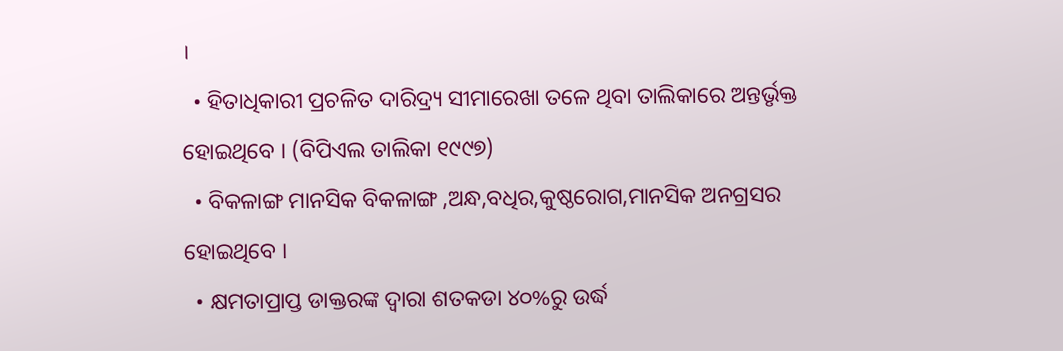।
  • ହିତାଧିକାରୀ ପ୍ରଚଳିତ ଦାରିଦ୍ର୍ୟ ସୀମାରେଖା ତଳେ ଥିବା ତାଲିକାରେ ଅନ୍ତର୍ଭୃକ୍ତ ହୋଇଥିବେ । (ବିପିଏଲ ତାଲିକା ୧୯୯୭)
  • ବିକଳାଙ୍ଗ ମାନସିକ ବିକଳାଙ୍ଗ ,ଅନ୍ଧ,ବଧିର,କୁଷ୍ଠରୋଗ,ମାନସିକ ଅନଗ୍ରସର ହୋଇଥିବେ ।
  • କ୍ଷମତାପ୍ରାପ୍ତ ଡାକ୍ତରଙ୍କ ଦ୍ଵାରା ଶତକଡା ୪୦%ରୁ ଉର୍ଦ୍ଧ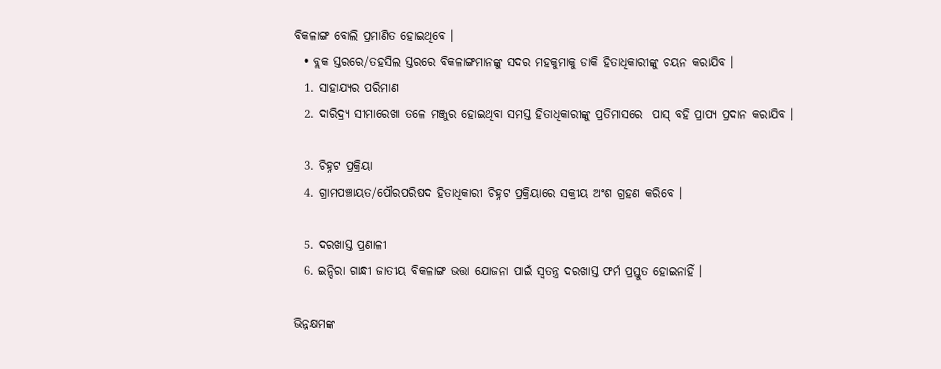ବିକଳାଙ୍ଗ ବୋଲି ପ୍ରମାଣିତ ହୋଇଥିବେ ।
  • ବ୍ଲକ ସ୍ତରରେ/ତହସିଲ ସ୍ତରରେ ବିକଳାଙ୍ଗମାନଙ୍କୁ ସଦର ମହକୁମାକୁ ଡାକି ହିତାଧିକାରୀଙ୍କୁ ଚୟନ କରାଯିବ ।
  1. ସାହାଯ୍ୟର ପରିମାଣ
  2. ଦାରିଦ୍ର୍ୟ ସୀମାରେଖା ତଳେ ମଞ୍ଜୁର ହୋଇଥିବା ସମସ୍ତ ହିତାଧିକାରୀଙ୍କୁ ପ୍ରତିମାସରେ  ପାସ୍ ବହି ପ୍ରାପ୍ୟ ପ୍ରଦାନ କରାଯିବ ।

  3. ଚିହ୍ନଟ ପ୍ରକ୍ରିୟା
  4. ଗ୍ରାମପଞ୍ଚାୟତ/ପୌରପରିଷଦ ହିତାଧିକାରୀ ଚିହ୍ନଟ ପ୍ରକ୍ରିୟାରେ ସକ୍ରୀୟ ଅଂଶ ଗ୍ରହଣ କରିବେ ।

  5. ଦରଖାସ୍ତ ପ୍ରଣାଳୀ
  6. ଇନ୍ଦିରା ଗାନ୍ଧୀ ଜାତୀୟ ବିକଳାଙ୍ଗ ଭତ୍ତା ଯୋଜନା ପାଇଁ ସ୍ଵତନ୍ତ୍ର ଦରଖାସ୍ତ ଫର୍ମ ପ୍ରସ୍ତୁତ ହୋଇନାହିଁ ।

ଭିନ୍ନକ୍ଷମଙ୍କ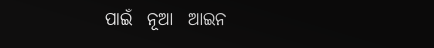ପାଇଁ  ନୂଆ  ଆଇନ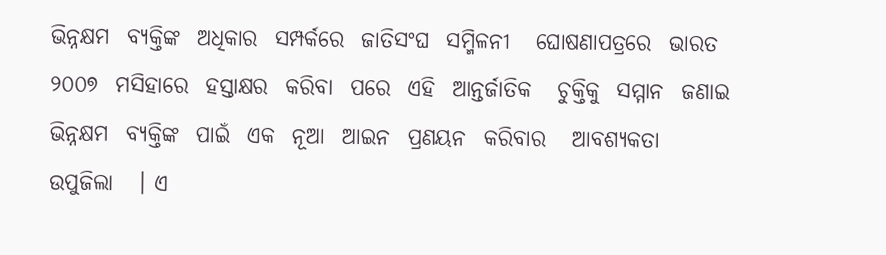ଭିନ୍ନକ୍ଷମ  ବ୍ୟକ୍ତିଙ୍କ  ଅଧିକାର  ସମ୍ପର୍କରେ  ଜାତିସଂଘ  ସମ୍ମିଳନୀ   ଘୋଷଣାପତ୍ରରେ  ଭାରତ  ୨୦୦୭  ମସିହାରେ  ହସ୍ତାକ୍ଷର  କରିବା  ପରେ  ଏହି  ଆନ୍ତର୍ଜାତିକ   ଚୁକ୍ତିକୁ  ସମ୍ମାନ  ଜଣାଇ  ଭିନ୍ନକ୍ଷମ  ବ୍ୟକ୍ତିଙ୍କ  ପାଇଁ  ଏକ  ନୂଆ  ଆଇନ  ପ୍ରଣୟନ  କରିବାର   ଆବଶ୍ୟକତା   ଉପୁଜିଲା   । ଏ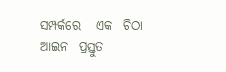ସମ୍ପର୍କରେ   ଏକ  ଚିଠା  ଆଇନ  ପ୍ରସ୍ତୁତ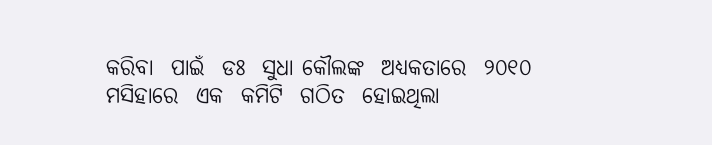କରିବା  ପାଇଁ  ଡଃ  ସୁଧା କୌଲଙ୍କ  ଅଧ୍ୟକତାରେ  ୨୦୧୦  ମସିହାରେ  ଏକ  କମିଟି  ଗଠିତ  ହୋଇଥିଲା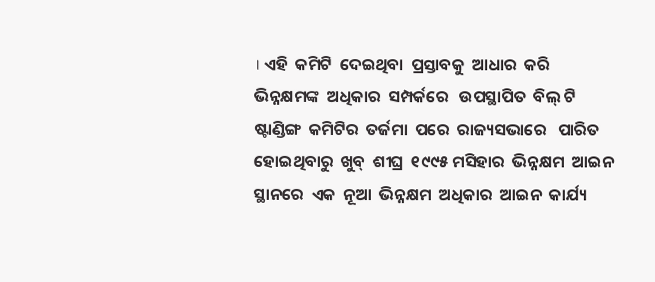। ଏହି  କମିଟି  ଦେଇଥିବା  ପ୍ରସ୍ତାବକୁ  ଆଧାର  କରି  ଭିନ୍ନକ୍ଷମଙ୍କ  ଅଧିକାର  ସମ୍ପର୍କରେ   ଉପସ୍ଥାପିତ  ବିଲ୍ ଟି   ଷ୍ଟାଣ୍ଡିଙ୍ଗ  କମିଟିର  ତର୍ଜମା  ପରେ  ରାଜ୍ୟସଭାରେ   ପାରିତ  ହୋଇଥିବାରୁ  ଖୁବ୍  ଶୀଘ୍ର  ୧୯୯୫ ମସିହାର  ଭିନ୍ନକ୍ଷମ  ଆଇନ  ସ୍ଥାନରେ  ଏକ  ନୂଆ  ଭିନ୍ନକ୍ଷମ  ଅଧିକାର  ଆଇନ  କାର୍ଯ୍ୟ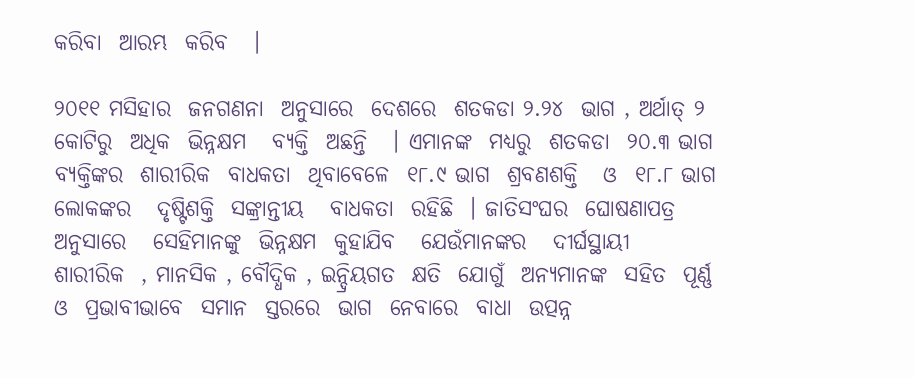କରିବା  ଆରମ୍ଭ  କରିବ   ।

୨୦୧୧ ମସିହାର  ଜନଗଣନା  ଅନୁସାରେ  ଦେଶରେ  ଶତକଡା ୨.୨୪  ଭାଗ , ଅର୍ଥାତ୍ ୨ କୋଟିରୁ  ଅଧିକ  ଭିନ୍ନକ୍ଷମ   ବ୍ୟକ୍ତି  ଅଛନ୍ତି   । ଏମାନଙ୍କ  ମଧ୍ୟରୁ  ଶତକଡା  ୨୦.୩ ଭାଗ  ବ୍ୟକ୍ତିଙ୍କର  ଶାରୀରିକ  ବାଧକତା  ଥିବାବେଳେ  ୧୮.୯ ଭାଗ  ଶ୍ରବଣଶକ୍ତି   ଓ  ୧୮.୮ ଭାଗ  ଲୋକଙ୍କର   ଦୃଷ୍ଟିଶକ୍ତି  ସଙ୍କ୍ରାନ୍ତୀୟ   ବାଧକତା  ରହିଛି  । ଜାତିସଂଘର  ଘୋଷଣାପତ୍ର  ଅନୁସାରେ   ସେହିମାନଙ୍କୁ  ଭିନ୍ନକ୍ଷମ  କୁହାଯିବ   ଯେଉଁମାନଙ୍କର   ଦୀର୍ଘସ୍ଥାୟୀ  ଶାରୀରିକ  , ମାନସିକ , ବୌଦ୍ଧିକ , ଇନ୍ଦ୍ରିୟଗତ  କ୍ଷତି  ଯୋଗୁଁ  ଅନ୍ୟମାନଙ୍କ  ସହିତ  ପୂର୍ଣ୍ଣ  ଓ  ପ୍ରଭାବୀଭାବେ  ସମାନ  ସ୍ତରରେ  ଭାଗ  ନେବାରେ  ବାଧା  ଉତ୍ପନ୍ନ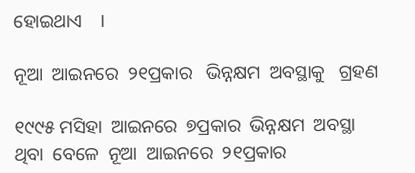ହୋଇଥାଏ    ।

ନୂଆ  ଆଇନରେ  ୨୧ପ୍ରକାର   ଭିନ୍ନକ୍ଷମ  ଅବସ୍ଥାକୁ   ଗ୍ରହଣ

୧୯୯୫ ମସିହା  ଆଇନରେ  ୭ପ୍ରକାର  ଭିନ୍ନକ୍ଷମ  ଅବସ୍ଥା  ଥିବା  ବେଳେ  ନୂଆ  ଆଇନରେ  ୨୧ପ୍ରକାର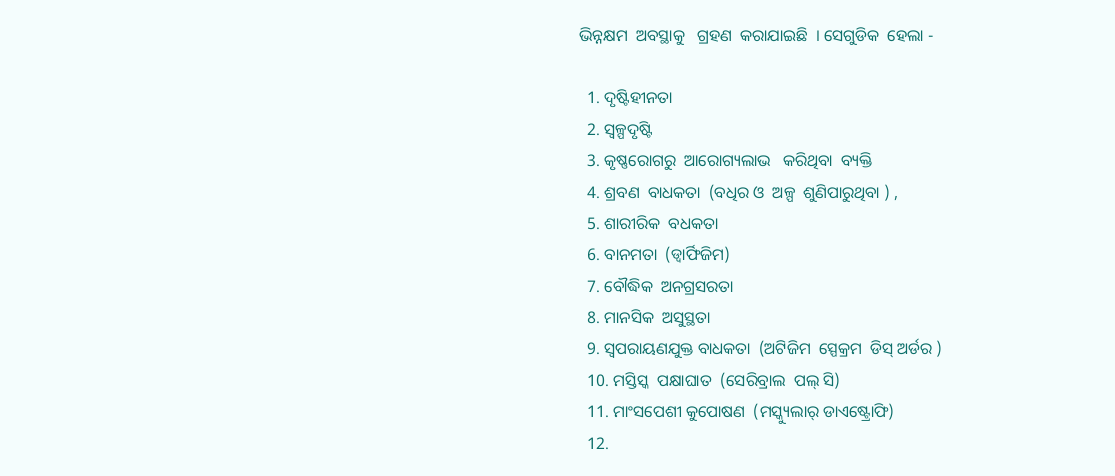ଭିନ୍ନକ୍ଷମ  ଅବସ୍ଥାକୁ   ଗ୍ରହଣ  କରାଯାଇଛି  । ସେଗୁଡିକ  ହେଲା -

  1. ଦୃଷ୍ଟିହୀନତା
  2. ସ୍ଵଳ୍ପଦୃଷ୍ଟି
  3. କୃଷ୍ଣରୋଗରୁ  ଆରୋଗ୍ୟଲାଭ   କରିଥିବା  ବ୍ୟକ୍ତି
  4. ଶ୍ରବଣ  ବାଧକତା  (ବଧିର ଓ  ଅଳ୍ପ  ଶୁଣିପାରୁଥିବା ) ,
  5. ଶାରୀରିକ  ବଧକତା
  6. ବାନମତା  (ଡ୍ୱାର୍ଫିଜିମ)
  7. ବୌଦ୍ଧିକ  ଅନଗ୍ରସରତା
  8. ମାନସିକ  ଅସୁସ୍ଥତା
  9. ସ୍ଵପରାୟଣଯୁକ୍ତ ବାଧକତା  (ଅଟିଜିମ  ସ୍ପେକ୍ରମ  ଡିସ୍ ଅର୍ଡର )
  10. ମସ୍ତିସ୍କ  ପକ୍ଷାଘାତ  (ସେରିବ୍ରାଲ  ପଲ୍ ସି)
  11. ମାଂସପେଶୀ କୁପୋଷଣ  (ମସ୍କ୍ୟୁଲାର୍ ଡାଏଷ୍ଟ୍ରୋଫି)
  12.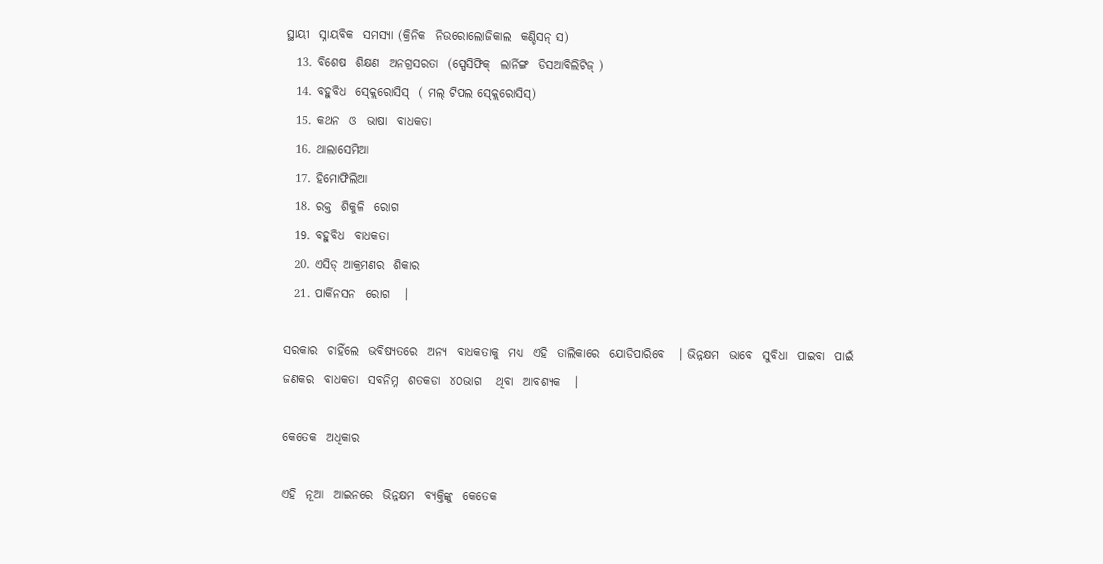ସ୍ଥାୟୀ  ସ୍ନାୟବିକ  ସମସ୍ୟା (କ୍ରିନିକ  ନିଉରୋଲୋଜିକାଲ  କଣ୍ଡିସନ୍ ସ)
  13. ବିଶେଷ  ଶିକ୍ଷଣ  ଅନଗ୍ରସରତା  (ସ୍ପେସିଫିକ୍  ଲାର୍ନିଙ୍ଗ  ଡିସଆବିଲିଟିଜ୍ )
  14. ବହୁବିଧ  ସ୍କ୍ଲେରୋସିସ୍  ( ମଲ୍ ଟିପଲ ସ୍କ୍ଲେରୋସିସ୍)
  15. କଥନ  ଓ  ଭାଷା  ବାଧକତା
  16. ଥାଲାସେମିଆ
  17. ହିମୋଫିଲିଆ
  18. ରକ୍ତ  ଶିକୁଳି  ରୋଗ
  19. ବହୁବିଧ  ବାଧକତା
  20. ଏସିଡ୍ ଆକ୍ରମଣର  ଶିକାର
  21. ପାର୍କିନସନ  ରୋଗ   ।

ସରକାର  ଚାହିଁଲେ  ଭବିଷ୍ୟତରେ  ଅନ୍ୟ  ବାଧକତାକୁ  ମଧ୍ୟ  ଏହି  ତାଲିକାରେ  ଯୋଡିପାରିବେ   । ଭିନ୍ନକ୍ଷମ  ଭାବେ  ସୁବିଧା  ପାଇବା  ପାଇଁ  ଜଣକର  ବାଧକତା  ସବନିମ୍ନ  ଶତକଡା  ୪୦ଭାଗ   ଥିବା  ଆବଶ୍ୟକ   ।

କେତେକ  ଅଧିକାର

ଏହି  ନୂଆ  ଆଇନରେ  ଭିନ୍ନକ୍ଷମ  ବ୍ୟକ୍ତିଙ୍କୁ  କେତେକ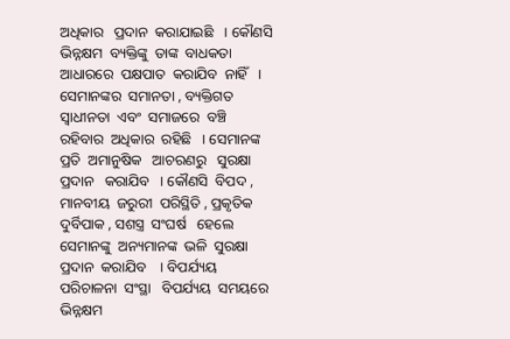ଅଧିକାର   ପ୍ରଦାନ  କରାଯାଇଛି   । କୌଣସି  ଭିନ୍ନକ୍ଷମ  ବ୍ୟକ୍ତିଙ୍କୁ  ତାଙ୍କ  ବାଧକତା  ଆଧାରରେ  ପକ୍ଷପାତ  କରାଯିବ  ନାହିଁ   ।  ସେମାନଙ୍କର  ସମାନତା , ବ୍ୟକ୍ତିଗତ  ସ୍ଵାଧୀନତା  ଏବଂ  ସମାଜରେ  ବଞ୍ଚି  ରହିବାର  ଅଧିକାର  ରହିଛି   । ସେମାନଙ୍କ  ପ୍ରତି  ଅମାନୁଷିକ   ଆଚରଣରୁ   ସୁରକ୍ଷା  ପ୍ରଦାନ   କରାଯିବ   । କୌଣସି  ବିପଦ , ମାନବୀୟ  ଜରୁରୀ  ପରିସ୍ଥିତି , ପ୍ରକୃତିକ  ଦୁର୍ବିପାକ , ସଶସ୍ତ୍ର  ସଂଘର୍ଷ   ହେଲେ  ସେମାନଙ୍କୁ  ଅନ୍ୟମାନଙ୍କ  ଭଳି  ସୁରକ୍ଷା  ପ୍ରଦାନ  କରାଯିବ    । ବିପର୍ଯ୍ୟୟ  ପରିଚାଳନା  ସଂସ୍ଥା   ବିପର୍ଯ୍ୟୟ  ସମୟରେ  ଭିନ୍ନକ୍ଷମ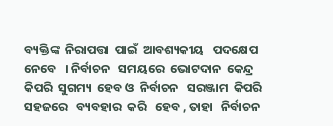ବ୍ୟକ୍ତିଙ୍କ  ନିରାପତ୍ତା  ପାଇଁ  ଆବଶ୍ୟକୀୟ   ପଦକ୍ଷେପ  ନେବେ   । ନିର୍ବାଚନ   ସମୟରେ  ଭୋଟଦାନ  କେନ୍ଦ୍ର   କିପରି  ସୁଗମ୍ୟ  ହେବ ଓ  ନିର୍ବାଚନ   ସରଞ୍ଜାମ  କିପରି  ସହଜରେ   ବ୍ୟବହାର  କରି   ହେବ , ତାହା   ନିର୍ବାଚନ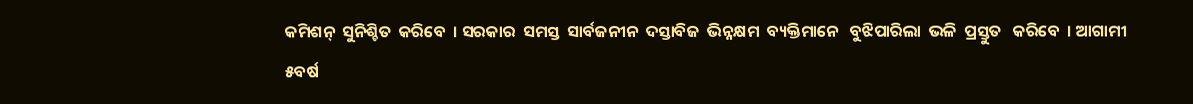କମିଶନ୍  ସୁନିଶ୍ଚିତ  କରିବେ  । ସରକାର  ସମସ୍ତ  ସାର୍ବଜନୀନ  ଦସ୍ତାବିଜ  ଭିନ୍ନକ୍ଷମ  ବ୍ୟକ୍ତିମାନେ   ବୁଝିପାରିଲା  ଭଳି  ପ୍ରସ୍ତୁତ   କରିବେ  । ଆଗାମୀ  ୫ବର୍ଷ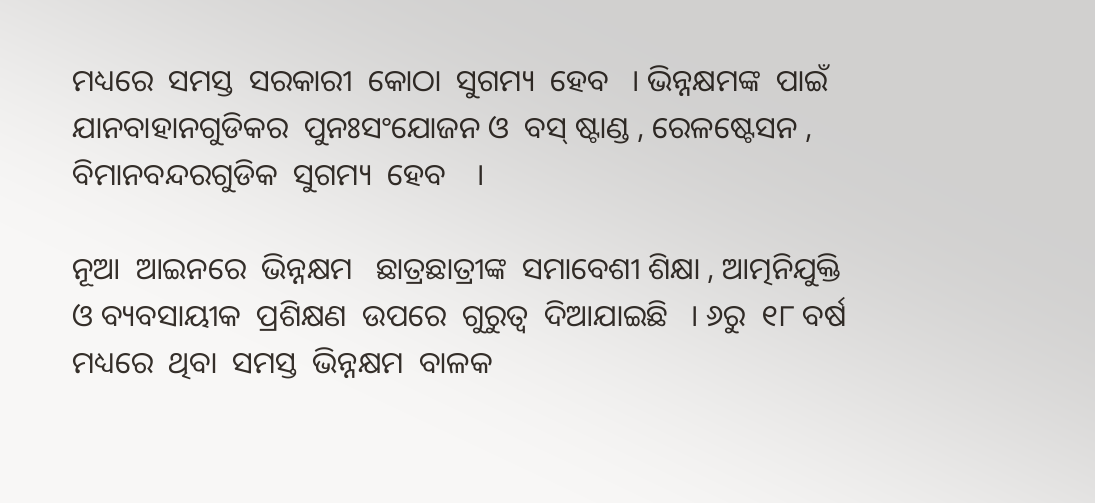ମଧ୍ୟରେ  ସମସ୍ତ  ସରକାରୀ  କୋଠା  ସୁଗମ୍ୟ  ହେବ   । ଭିନ୍ନକ୍ଷମଙ୍କ  ପାଇଁ  ଯାନବାହାନଗୁଡିକର  ପୁନଃସଂଯୋଜନ ଓ  ବସ୍ ଷ୍ଟାଣ୍ଡ , ରେଳଷ୍ଟେସନ , ବିମାନବନ୍ଦରଗୁଡିକ  ସୁଗମ୍ୟ  ହେବ    ।

ନୂଆ  ଆଇନରେ  ଭିନ୍ନକ୍ଷମ   ଛାତ୍ରଛାତ୍ରୀଙ୍କ  ସମାବେଶୀ ଶିକ୍ଷା , ଆତ୍ମନିଯୁକ୍ତି  ଓ ବ୍ୟବସାୟୀକ  ପ୍ରଶିକ୍ଷଣ  ଉପରେ  ଗୁରୁତ୍ଵ  ଦିଆଯାଇଛି   । ୬ରୁ  ୧୮ ବର୍ଷ  ମଧ୍ୟରେ  ଥିବା  ସମସ୍ତ  ଭିନ୍ନକ୍ଷମ  ବାଳକ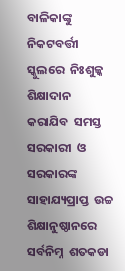ବାଳିକାଙ୍କୁ  ନିକଟବର୍ତ୍ତୀ  ସ୍କୁଲରେ  ନିଃଶୁଳ୍କ   ଶିକ୍ଷାଦାନ   କରାଯିବ  ସମସ୍ତ  ସରକାରୀ  ଓ  ସରକାରଙ୍କ  ସାହାଯ୍ୟପ୍ରାପ୍ତ  ଉଚ୍ଚ  ଶିକ୍ଷାନୁଷ୍ଠାନରେ  ସର୍ବନିମ୍ନ  ଶତକଡା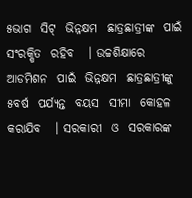୫ଭାଗ  ସିଟ୍  ଭିନ୍ନକ୍ଷମ  ଛାତ୍ରଛାତ୍ରୀଙ୍କ  ପାଇଁ  ସଂରକ୍ଷିତ  ରହିବ   । ଉଚ୍ଚଶିକ୍ଷାରେ  ଆଡମିଶନ  ପାଇଁ  ଭିନ୍ନକ୍ଷମ  ଛାତ୍ରଛାତ୍ରୀଙ୍କୁ  ୫ବର୍ଷ  ପର୍ଯ୍ୟନ୍ତ  ବୟସ  ସୀମା  କୋହଳ  କରାଯିବ   । ସରକାରୀ  ଓ  ସରକାରଙ୍କ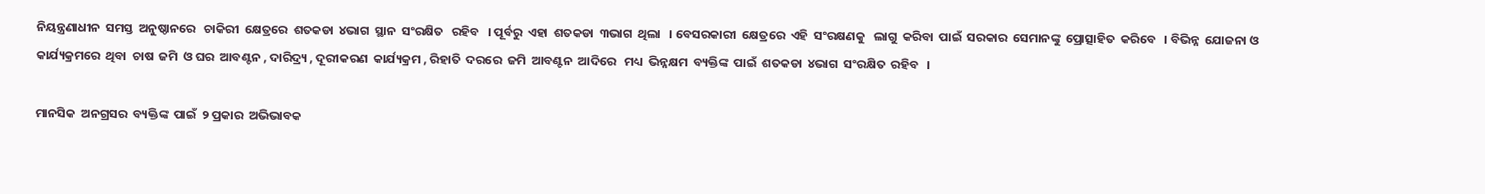ନିୟନ୍ତ୍ରଣାଧୀନ  ସମସ୍ତ  ଅନୁଷ୍ଠାନରେ   ଚାକିରୀ  କ୍ଷେତ୍ରରେ  ଶତକଡା  ୪ଭାଗ  ସ୍ଥାନ  ସଂରକ୍ଷିତ   ରହିବ   । ପୂର୍ବରୁ  ଏହା  ଶତକଡା  ୩ଭାଗ  ଥିଲା   । ବେସରକାରୀ  କ୍ଷେତ୍ରରେ  ଏହି  ସଂରକ୍ଷଣକୁ   ଲାଗୁ  କରିବା  ପାଇଁ  ସରକାର  ସେମାନଙ୍କୁ  ପ୍ରୋତ୍ସାହିତ  କରିବେ   । ବିଭିନ୍ନ  ଯୋଜନା ଓ କାର୍ଯ୍ୟକ୍ରମରେ  ଥିବା  ଚାଷ  ଜମି  ଓ ଘର  ଆବଣ୍ଟନ , ଦାରିଦ୍ର୍ୟ , ଦୂରୀକରଣ  କାର୍ଯ୍ୟକ୍ରମ , ରିହାତି  ଦରରେ  ଜମି  ଆବଣ୍ଟନ  ଆଦିରେ   ମଧ୍ୟ  ଭିନ୍ନକ୍ଷମ  ବ୍ୟକ୍ତିଙ୍କ  ପାଇଁ  ଶତକଡା  ୪ଭାଗ  ସଂରକ୍ଷିତ  ରହିବ   ।

ମାନସିକ  ଅନଗ୍ରସର  ବ୍ୟକ୍ତିଙ୍କ  ପାଇଁ  ୨ ପ୍ରକାର  ଅଭିଭାବକ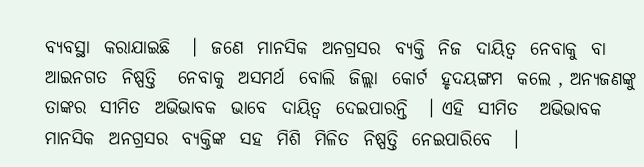ବ୍ୟବସ୍ଥା  କରାଯାଇଛି   ।  ଜଣେ  ମାନସିକ  ଅନଗ୍ରସର  ବ୍ୟକ୍ତି  ନିଜ  ଦାୟିତ୍ଵ  ନେବାକୁ  ବା  ଆଇନଗତ  ନିଷ୍ପତ୍ତି   ନେବାକୁ  ଅସମର୍ଥ  ବୋଲି  ଜିଲ୍ଲା  କୋର୍ଟ  ହୃଦୟଙ୍ଗମ  କଲେ , ଅନ୍ୟଜଣଙ୍କୁ  ତାଙ୍କର  ସୀମିତ  ଅଭିଭାବକ  ଭାବେ  ଦାୟିତ୍ଵ  ଦେଇପାରନ୍ତି   । ଏହି  ସୀମିତ   ଅଭିଭାବକ  ମାନସିକ  ଅନଗ୍ରସର  ବ୍ୟକ୍ତିଙ୍କ  ସହ  ମିଶି  ମିଳିତ  ନିଷ୍ପତ୍ତି  ନେଇପାରିବେ   ।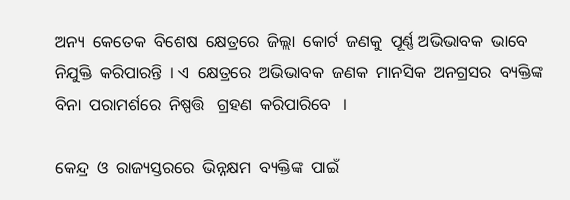ଅନ୍ୟ  କେତେକ  ବିଶେଷ  କ୍ଷେତ୍ରରେ  ଜିଲ୍ଲା  କୋର୍ଟ  ଜଣକୁ  ପୂର୍ଣ୍ଣ ଅଭିଭାବକ  ଭାବେ  ନିଯୁକ୍ତି  କରିପାରନ୍ତି  । ଏ  କ୍ଷେତ୍ରରେ  ଅଭିଭାବକ  ଜଣକ  ମାନସିକ  ଅନଗ୍ରସର  ବ୍ୟକ୍ତିଙ୍କ   ବିନା  ପରାମର୍ଶରେ  ନିଷ୍ପତ୍ତି   ଗ୍ରହଣ  କରିପାରିବେ   ।

କେନ୍ଦ୍ର  ଓ  ରାଜ୍ୟସ୍ତରରେ  ଭିନ୍ନକ୍ଷମ  ବ୍ୟକ୍ତିଙ୍କ  ପାଇଁ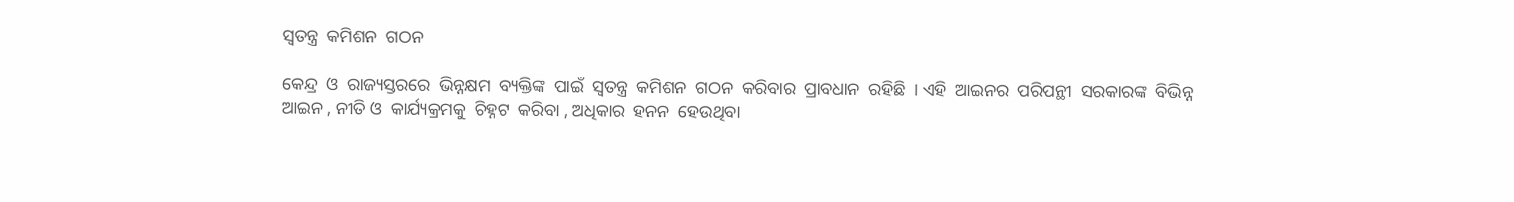ସ୍ଵତନ୍ତ୍ର  କମିଶନ  ଗଠନ

କେନ୍ଦ୍ର  ଓ  ରାଜ୍ୟସ୍ତରରେ  ଭିନ୍ନକ୍ଷମ  ବ୍ୟକ୍ତିଙ୍କ  ପାଇଁ  ସ୍ଵତନ୍ତ୍ର  କମିଶନ  ଗଠନ  କରିବାର  ପ୍ରାବଧାନ  ରହିଛି  । ଏହି  ଆଇନର  ପରିପନ୍ଥୀ  ସରକାରଙ୍କ  ବିଭିନ୍ନ  ଆଇନ , ନୀତି ଓ  କାର୍ଯ୍ୟକ୍ରମକୁ  ଚିହ୍ନଟ  କରିବା , ଅଧିକାର  ହନନ  ହେଉଥିବା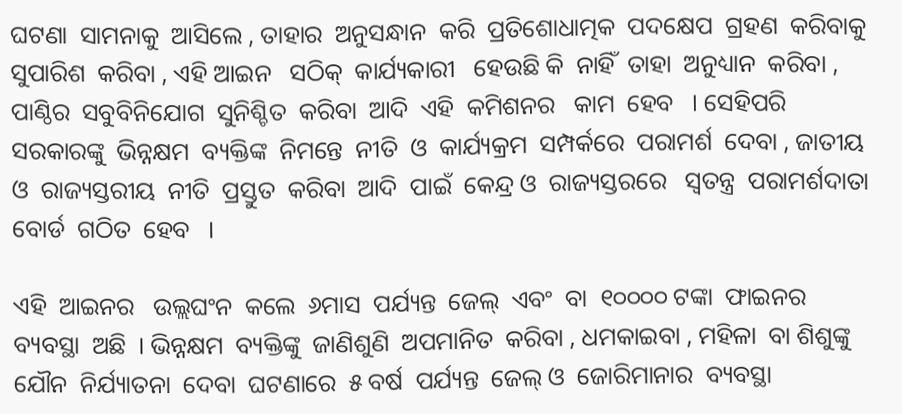ଘଟଣା  ସାମନାକୁ  ଆସିଲେ , ତାହାର  ଅନୁସନ୍ଧାନ  କରି  ପ୍ରତିଶୋଧାତ୍ମକ  ପଦକ୍ଷେପ  ଗ୍ରହଣ  କରିବାକୁ  ସୁପାରିଶ  କରିବା , ଏହି ଆଇନ   ସଠିକ୍  କାର୍ଯ୍ୟକାରୀ   ହେଉଛି କି  ନାହିଁ  ତାହା  ଅନୁଧ୍ୟାନ  କରିବା , ପାଣ୍ଠିର  ସବୁବିନିଯୋଗ  ସୁନିଶ୍ଚିତ  କରିବା  ଆଦି  ଏହି  କମିଶନର   କାମ  ହେବ   । ସେହିପରି   ସରକାରଙ୍କୁ  ଭିନ୍ନକ୍ଷମ  ବ୍ୟକ୍ତିଙ୍କ  ନିମନ୍ତେ  ନୀତି  ଓ  କାର୍ଯ୍ୟକ୍ରମ  ସମ୍ପର୍କରେ  ପରାମର୍ଶ  ଦେବା , ଜାତୀୟ  ଓ  ରାଜ୍ୟସ୍ତରୀୟ  ନୀତି  ପ୍ରସ୍ତୁତ  କରିବା  ଆଦି  ପାଇଁ  କେନ୍ଦ୍ର ଓ  ରାଜ୍ୟସ୍ତରରେ   ସ୍ଵତନ୍ତ୍ର  ପରାମର୍ଶଦାତା  ବୋର୍ଡ  ଗଠିତ  ହେବ   ।

ଏହି  ଆଇନର   ଉଲ୍ଲଘଂନ  କଲେ  ୬ମାସ  ପର୍ଯ୍ୟନ୍ତ  ଜେଲ୍  ଏବଂ  ବା  ୧୦୦୦୦ ଟଙ୍କା  ଫାଇନର  ବ୍ୟବସ୍ଥା  ଅଛି  । ଭିନ୍ନକ୍ଷମ  ବ୍ୟକ୍ତିଙ୍କୁ  ଜାଣିଶୁଣି  ଅପମାନିତ  କରିବା , ଧମକାଇବା , ମହିଳା  ବା ଶିଶୁଙ୍କୁ   ଯୌନ  ନିର୍ଯ୍ୟାତନା  ଦେବା  ଘଟଣାରେ  ୫ ବର୍ଷ  ପର୍ଯ୍ୟନ୍ତ  ଜେଲ୍ ଓ  ଜୋରିମାନାର  ବ୍ୟବସ୍ଥା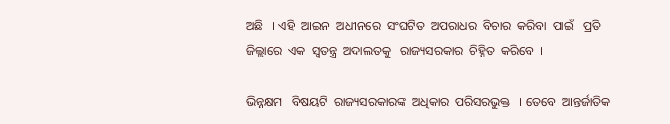ଅଛି   । ଏହି  ଆଇନ  ଅଧୀନରେ  ସଂଘଟିତ  ଅପରାଧର  ବିଚାର  କରିବା  ପାଇଁ   ପ୍ରତି  ଜିଲ୍ଲାରେ  ଏକ  ସ୍ଵତନ୍ତ୍ର  ଅଦାଲତକୁ   ରାଜ୍ୟସରକାର  ଚିହ୍ନିତ  କରିବେ  ।

ଭିନ୍ନକ୍ଷମ   ବିଷୟଟି  ରାଜ୍ୟସରକାରଙ୍କ  ଅଧିକାର  ପରିସରଭୁକ୍ତ   । ତେବେ  ଆନ୍ତର୍ଜାତିକ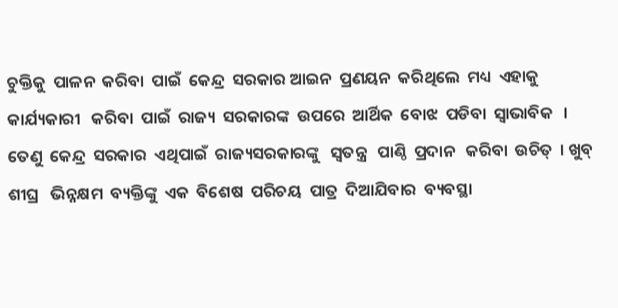ଚୁକ୍ତିକୁ  ପାଳନ  କରିବା  ପାଇଁ  କେନ୍ଦ୍ର  ସରକାର ଆଇନ  ପ୍ରଣୟନ  କରିଥିଲେ  ମଧ୍ୟ  ଏହାକୁ  କାର୍ଯ୍ୟକାରୀ   କରିବା  ପାଇଁ  ରାଜ୍ୟ  ସରକାରଙ୍କ  ଉପରେ  ଆର୍ଥିକ  ବୋଝ  ପଡିବା  ସ୍ଵାଭାବିକ   । ତେଣୁ  କେନ୍ଦ୍ର  ସରକାର  ଏଥିପାଇଁ  ରାଜ୍ୟସରକାରଙ୍କୁ   ସ୍ଵତନ୍ତ୍ର   ପାଣ୍ଠି  ପ୍ରଦାନ   କରିବା  ଉଚିତ୍  । ଖୁବ୍ ଶୀଘ୍ର   ଭିନ୍ନକ୍ଷମ  ବ୍ୟକ୍ତିଙ୍କୁ  ଏକ  ବିଶେଷ  ପରିଚୟ  ପାତ୍ର  ଦିଆଯିବାର  ବ୍ୟବସ୍ଥା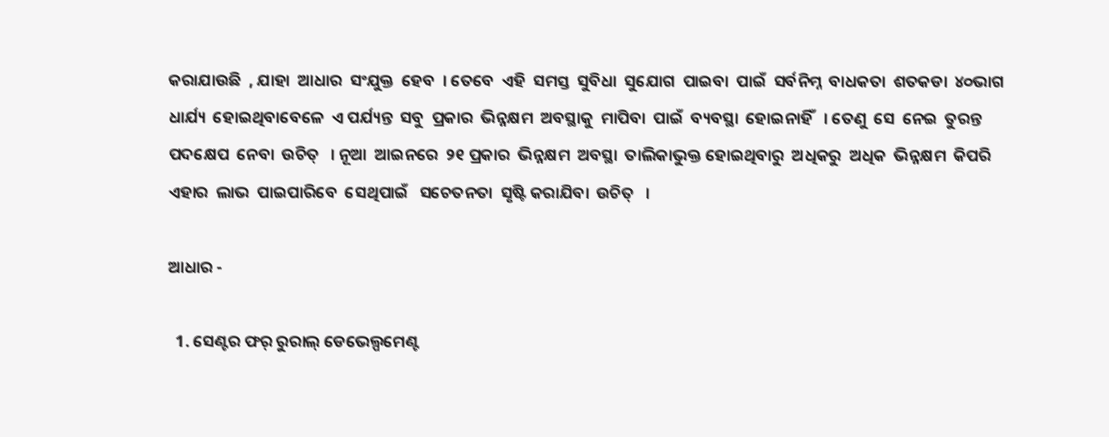କରାଯାଉଛି  , ଯାହା  ଆଧାର  ସଂଯୁକ୍ତ  ହେବ  । ତେବେ  ଏହି  ସମସ୍ତ  ସୁବିଧା  ସୁଯୋଗ  ପାଇବା  ପାଇଁ  ସର୍ବନିମ୍ନ  ବାଧକତା  ଶତକଡା  ୪୦ଭାଗ  ଧାର୍ଯ୍ୟ  ହୋଇଥିବାବେଳେ  ଏ ପର୍ଯ୍ୟନ୍ତ  ସବୁ  ପ୍ରକାର  ଭିନ୍ନକ୍ଷମ  ଅବସ୍ଥାକୁ  ମାପିବା  ପାଇଁ  ବ୍ୟବସ୍ଥା  ହୋଇନାହିଁ   । ତେଣୁ  ସେ  ନେଇ  ତୁରନ୍ତ  ପଦକ୍ଷେପ  ନେବା  ଉଚିତ୍   । ନୂଆ  ଆଇନରେ  ୨୧ ପ୍ରକାର  ଭିନ୍ନକ୍ଷମ  ଅବସ୍ଥା  ତାଲିକାଭୁକ୍ତ ହୋଇଥିବାରୁ  ଅଧିକରୁ  ଅଧିକ  ଭିନ୍ନକ୍ଷମ  କିପରି  ଏହାର  ଲାଭ  ପାଇପାରିବେ  ସେଥିପାଇଁ   ସଚେତନତା  ସୃଷ୍ଟି କରାଯିବା  ଉଚିତ୍   ।

ଆଧାର -

  1. ସେଣ୍ଟର ଫର୍ ରୁରାଲ୍ ଡେଭେଲ୍ପମେଣ୍ଟ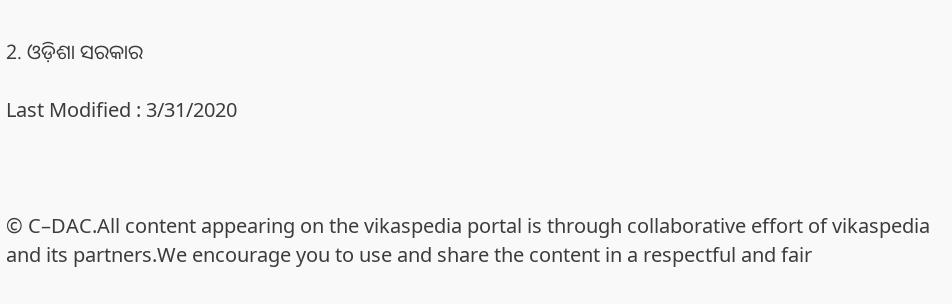2. ଓଡ଼ିଶା ସରକାର

Last Modified : 3/31/2020



© C–DAC.All content appearing on the vikaspedia portal is through collaborative effort of vikaspedia and its partners.We encourage you to use and share the content in a respectful and fair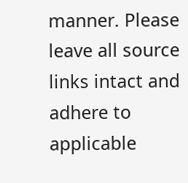manner. Please leave all source links intact and adhere to applicable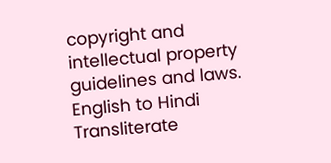copyright and intellectual property guidelines and laws.
English to Hindi Transliterate